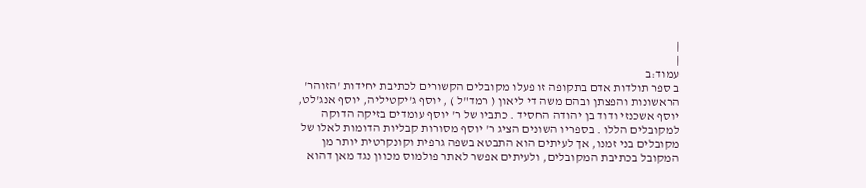|
|
עמוד:ב
ב ספר תולדות אדם בתקופה זו פעלו מקובלים הקשורים לכתיבת יחידות 'הזוהר' הראשונות והפצתן ובהם משה די ליאון ( רמד"ל ) , יוסף ג'יקטיליה, יוסף אנג'לט, יוסף אשכנזי ודוד בן יהודה החסיד . כתביו של ר' יוסף עומדים בזיקה הדוקה למקובלים הללו . בספריו השונים הציג ר' יוסף מסורות קבליות הדומות לאלו של מקובלים בני זמנו, אך לעיתים הוא התבטא בשפה גרפית וקונקרטית יותר מן המקובל בכתיבת המקובלים, ולעיתים אפשר לאתר פולמוס מכוון נגד מאן דהוא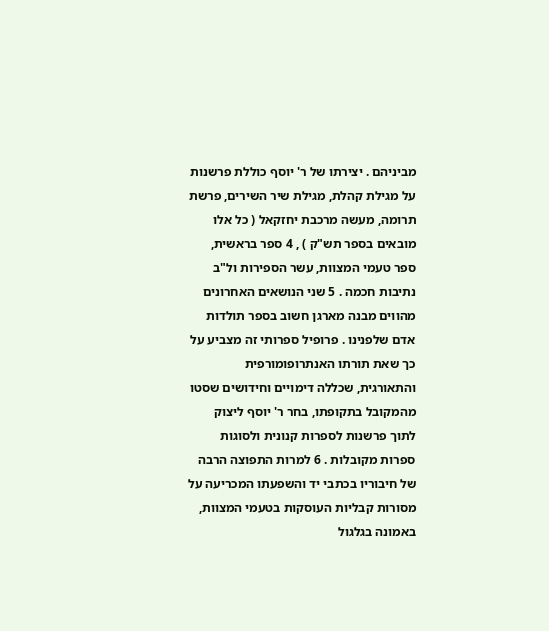מביניהם . יצירתו של ר' יוסף כוללת פרשנות על מגילת קהלת, מגילת שיר השירים, פרשת תרומה, מעשה מרכבת יחזקאל ( כל אלו מובאים בספר תש"ק ) , 4 ספר בראשית, ספר טעמי המצוות, עשר הספירות ול"ב נתיבות חכמה . 5 שני הנושאים האחרונים מהווים מבנה מארגן חשוב בספר תולדות אדם שלפנינו . פרופיל ספרותי זה מצביע על כך שאת תורתו האנתרופומורפית והתאורגית, שכללה דימויים וחידושים שסטו מהמקובל בתקופתו, בחר ר' יוסף ליצוק לתוך פרשנות לספרות קנונית ולסוגות ספרות מקובלות . 6 למרות התפוצה הרבה של חיבוריו בכתבי יד והשפעתו המכריעה על מסורות קבליות העוסקות בטעמי המצוות, באמונה בגלגול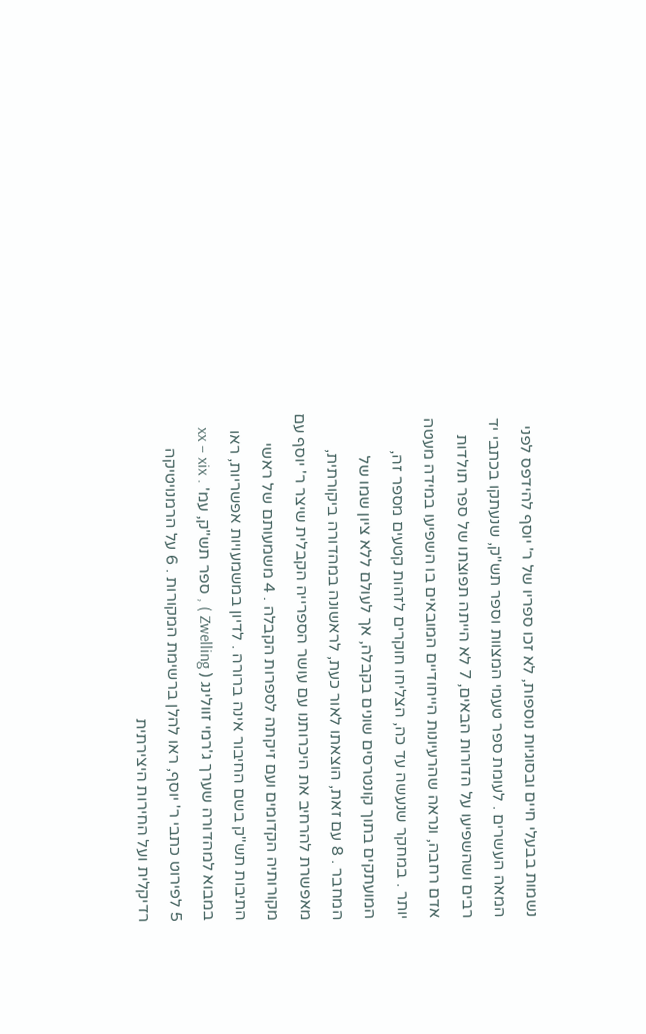נשמות בבעלי חיים ובסוגיות נוספות, לא זכו ספריו של ר' יוסף להידפס לפני המאה העשרים . לעומת ספר טעמי המצוות וספר תש"ק, שנעתקו בכתבי יד רבים ושהשפיעו על הדורות הבאים, 7 לא הייתה תפוצתו של ספר תולדות אדם רחבה, ונראה שהרעיונות הייחודיים המובאים בו השפיעו במידה מעטה יותר . במחקר שנעשה עד כה, הצליחו חוקרים לזהות קטעים מספר זה, המועתקים בתוך קונטרסים שונים בקבלה, אך לעולם ללא ציון שמו של המחבר . 8 עם זאת, הוצאתו לאור כעת, לראשונה במהדורה ביקורתית, מאפשרת להרחיב את היכרותנו עם עושר הספרייה הקבלית שיצר ר' יוסף עם מקורותיה הקדומים ועם זיקתה לספרות הקבלה . 4 משמעותם של ראשי התיבות תש"ק בשם החיבור אינה ברורה . לדיון במשמעויות אפשריות, ראו במבוא למהדורה שערך ג'רמי זוולינג ( Zwelling ) , ספר תש"ק, עמ' xx – xix . 5 לפירוט כתבי ר' יוסף, ראו להלן ברשימת המקורות . 6 על הרמנויטיקה רדיקלית ועל החירות היצירתית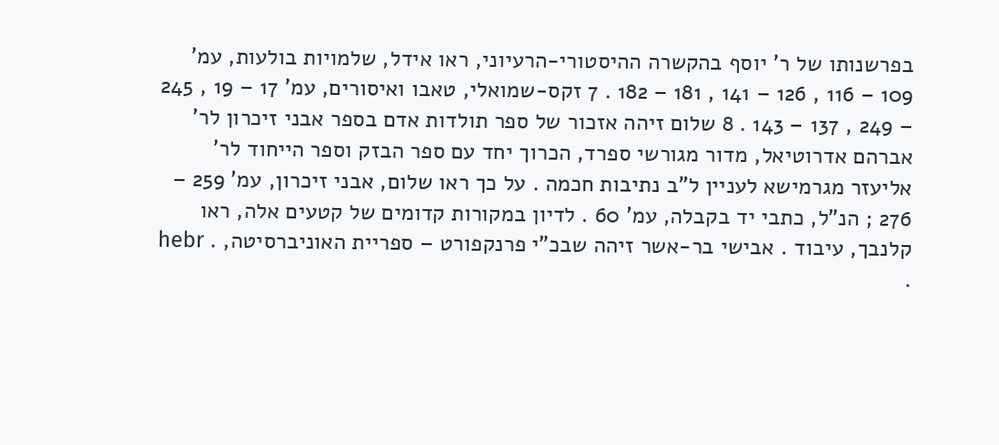בפרשנותו של ר' יוסף בהקשרה ההיסטורי-הרעיוני, ראו אידל, שלמויות בולעות, עמ' 109 – 116 , 126 – 141 , 181 – 182 . 7 זקס-שמואלי, טאבו ואיסורים, עמ' 17 – 19 , 245 – 249 , 137 – 143 . 8 שלום זיהה אזכור של ספר תולדות אדם בספר אבני זיכרון לר' אברהם אדרוטיאל, מדור מגורשי ספרד, הכרוך יחד עם ספר הבזק וספר הייחוד לר' אליעזר מגרמישא לעניין ל"ב נתיבות חכמה . על כך ראו שלום, אבני זיכרון, עמ' 259 – 276 ; הנ"ל, כתבי יד בקבלה, עמ' 60 . לדיון במקורות קדומים של קטעים אלה, ראו קלנבך, עיבוד . אבישי בר-אשר זיהה שבכ"י פרנקפורט – ספריית האוניברסיטה, . hebr .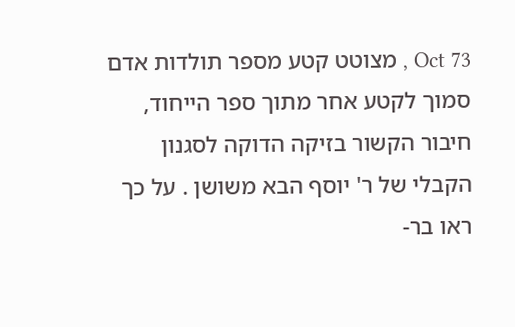Oct 73 , מצוטט קטע מספר תולדות אדם סמוך לקטע אחר מתוך ספר הייחוד, חיבור הקשור בזיקה הדוקה לסגנון הקבלי של ר' יוסף הבא משושן . על כך ראו בר-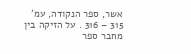אשר, ספר הנקודה, עמ' 315 – 316 . על הזיקה בין מחבר ספר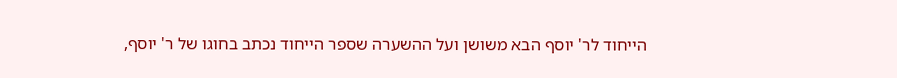הייחוד לר' יוסף הבא משושן ועל ההשערה שספר הייחוד נכתב בחוגו של ר' יוסף,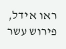ראו אידל, פירוש עשר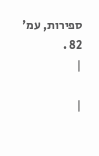ספירות, עמ' 82 .
|

|